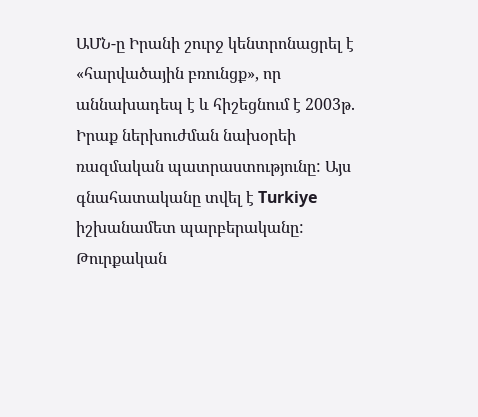ԱՄՆ-ը Իրանի շուրջ կենտրոնացրել է «հարվածային բռունցք», որ աննախադեպ է և հիշեցնում է 2003թ. Իրաք ներխուժման նախօրեի ռազմական պատրաստությունը: Այս գնահատականը տվել է Turkiye իշխանամետ պարբերականը:
Թուրքական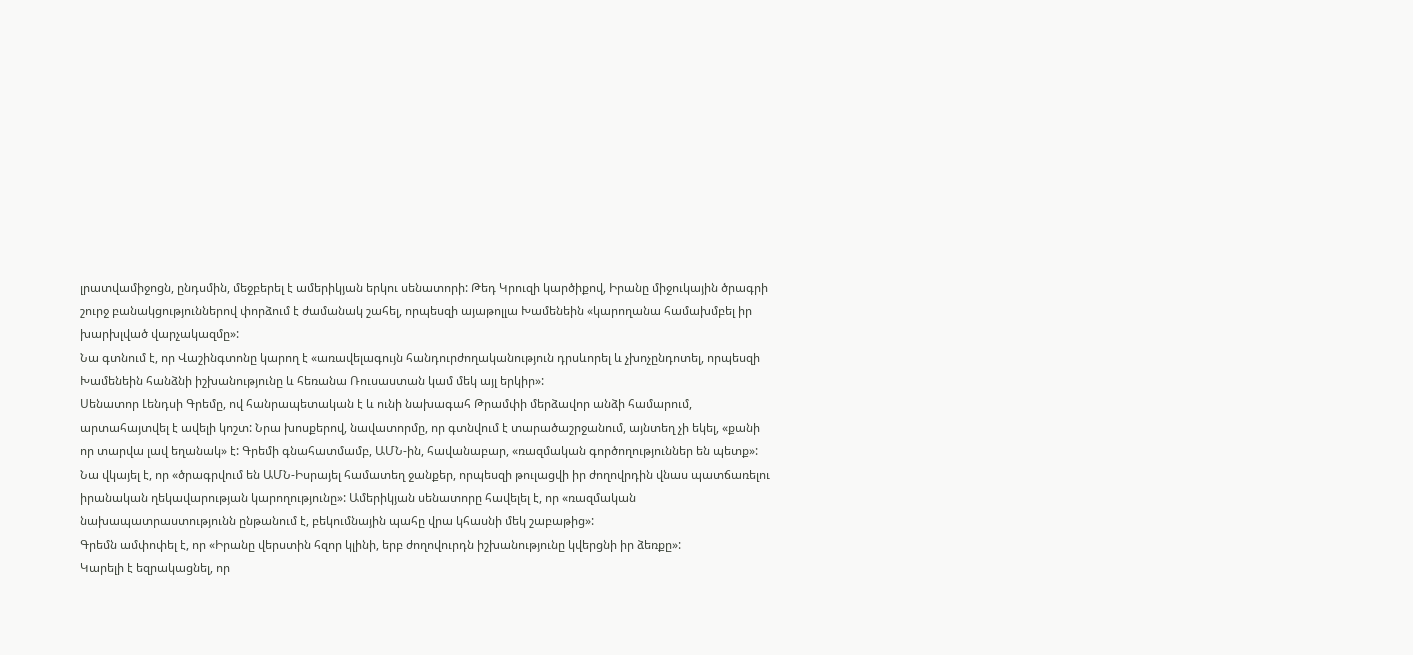լրատվամիջոցն, ընդսմին, մեջբերել է ամերիկյան երկու սենատորի: Թեդ Կրուզի կարծիքով, Իրանը միջուկային ծրագրի շուրջ բանակցություններով փորձում է ժամանակ շահել, որպեսզի այաթոլլա Խամենեին «կարողանա համախմբել իր խարխլված վարչակազմը»:
Նա գտնում է, որ Վաշինգտոնը կարող է «առավելագույն հանդուրժողականություն դրսևորել և չխոչընդոտել, որպեսզի Խամենեին հանձնի իշխանությունը և հեռանա Ռուսաստան կամ մեկ այլ երկիր»:
Սենատոր Լենդսի Գրեմը, ով հանրապետական է և ունի նախագահ Թրամփի մերձավոր անձի համարում, արտահայտվել է ավելի կոշտ: Նրա խոսքերով, նավատորմը, որ գտնվում է տարածաշրջանում, այնտեղ չի եկել, «քանի որ տարվա լավ եղանակ» է: Գրեմի գնահատմամբ, ԱՄՆ-ին, հավանաբար, «ռազմական գործողություններ են պետք»:
Նա վկայել է, որ «ծրագրվում են ԱՄՆ-Իսրայել համատեղ ջանքեր, որպեսզի թուլացվի իր ժողովրդին վնաս պատճառելու իրանական ղեկավարության կարողությունը»: Ամերիկյան սենատորը հավելել է, որ «ռազմական նախապատրաստությունն ընթանում է, բեկումնային պահը վրա կհասնի մեկ շաբաթից»:
Գրեմն ամփոփել է, որ «Իրանը վերստին հզոր կլինի, երբ ժողովուրդն իշխանությունը կվերցնի իր ձեռքը»:
Կարելի է եզրակացնել, որ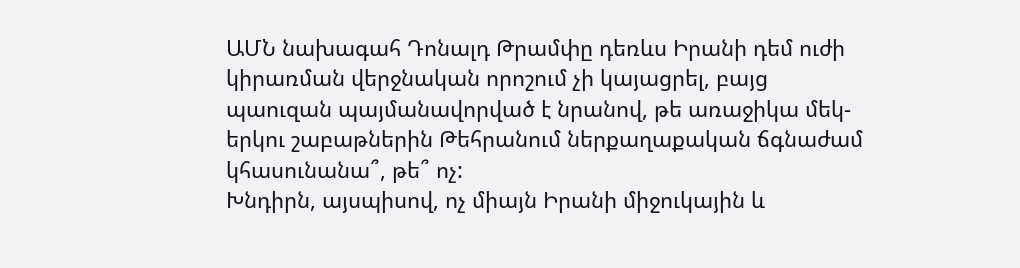ԱՄՆ նախագահ Դոնալդ Թրամփը դեռևս Իրանի դեմ ուժի կիրառման վերջնական որոշում չի կայացրել, բայց պաուզան պայմանավորված է նրանով, թե առաջիկա մեկ-երկու շաբաթներին Թեհրանում ներքաղաքական ճգնաժամ կհասունանա՞, թե՞ ոչ:
Խնդիրն, այսպիսով, ոչ միայն Իրանի միջուկային և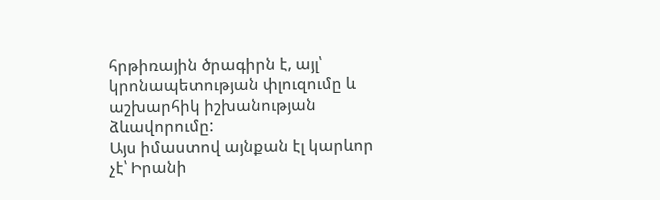հրթիռային ծրագիրն է, այլ՝ կրոնապետության փլուզումը և աշխարհիկ իշխանության ձևավորումը:
Այս իմաստով այնքան էլ կարևոր չէ՝ Իրանի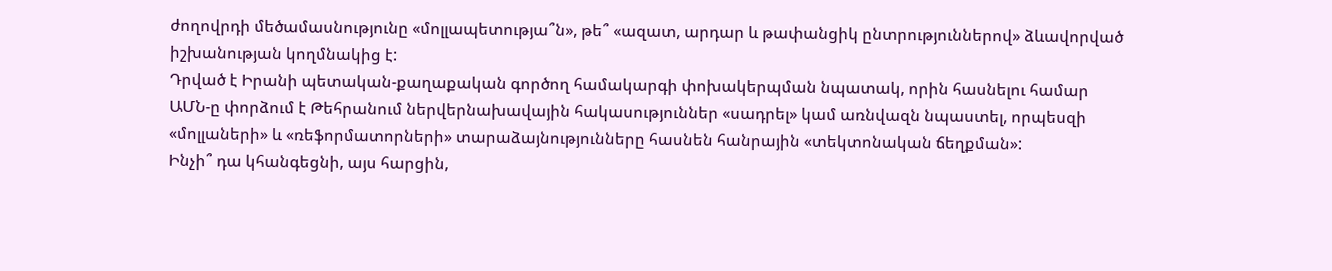ժողովրդի մեծամասնությունը «մոլլապետությա՞ն», թե՞ «ազատ, արդար և թափանցիկ ընտրություններով» ձևավորված իշխանության կողմնակից է:
Դրված է Իրանի պետական-քաղաքական գործող համակարգի փոխակերպման նպատակ, որին հասնելու համար ԱՄՆ-ը փորձում է Թեհրանում ներվերնախավային հակասություններ «սադրել» կամ առնվազն նպաստել, որպեսզի «մոլլաների» և «ռեֆորմատորների» տարաձայնությունները հասնեն հանրային «տեկտոնական ճեղքման»:
Ինչի՞ դա կհանգեցնի, այս հարցին,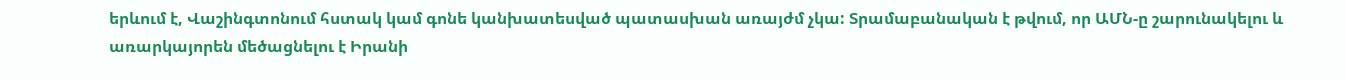երևում է, Վաշինգտոնում հստակ կամ գոնե կանխատեսված պատասխան առայժմ չկա: Տրամաբանական է թվում, որ ԱՄՆ-ը շարունակելու և առարկայորեն մեծացնելու է Իրանի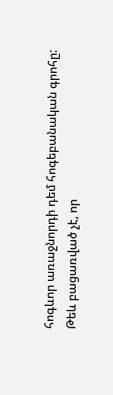հոգևոր առաջնորդի դեմ հոգեբանական գրոհը:
Թեև բացառված չէ, որ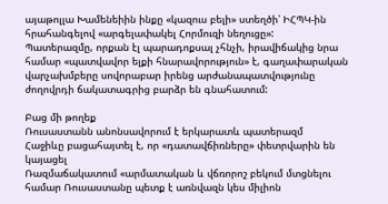այաթոլլա Խամենեիին ինքը «կազուս բելի» ստեղծի՝ ԻՀՊԿ-ին հրահանգելով «արգելափակել Հորմուզի նեղուցը»:
Պատերազմը, որքան էլ պարադոքսալ չհնչի, իրավիճակից նրա համար «պատվավոր ելքի հնարավորություն» է, գաղափարական վարչախմբերը սովորաբար իրենց արժանապատվությունը ժողովրդի ճակատագրից բարձր են գնահատում:

Բաց մի թողեք
Ռուսաստանն անոնսավորում է երկարատև պատերազմ
Հաջիևը բացահայտել է, որ «դատավճիռները» փետրվարին են կայացել
Ռազմաճակատում «արմատական և վճռորոշ բեկում մտցնելու համար Ռուսաստանը պետք է առնվազն կես միլիոն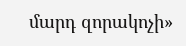մարդ զորակոչի»